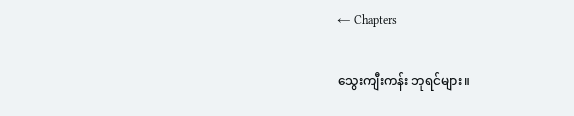← Chapters

သွေးကျီးကန်း ဘုရင်များ။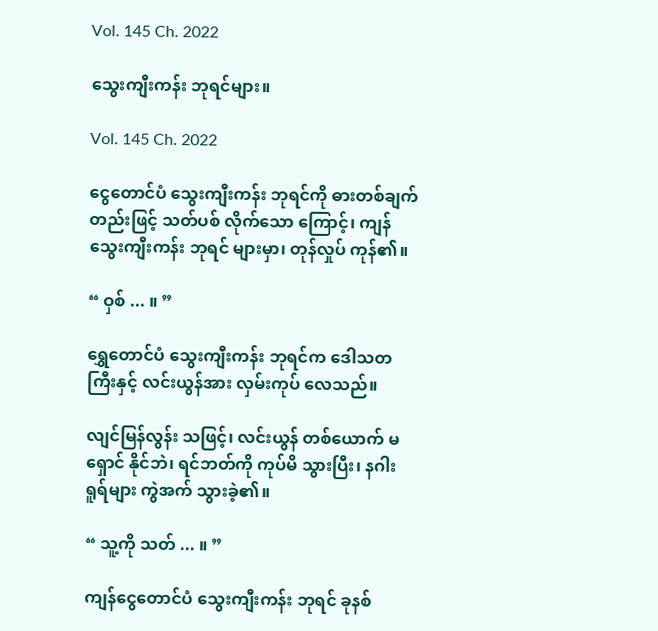Vol. 145 Ch. 2022

သွေးကျီးကန်း ဘုရင်များ။

Vol. 145 Ch. 2022

ငွေတောင်ပံ သွေးကျီးကန်း ဘုရင်ကို ဓားတစ်ချက် တည်းဖြင့် သတ်ပစ် လိုက်သော ကြောင့်၊ ကျန်သွေးကျီးကန်း ဘုရင် များမှာ၊ တုန်လှုပ် ကုန်၏။

“ ဝှစ် ... ။ ”

ရွှေတောင်ပံ သွေးကျီးကန်း ဘုရင်က ဒေါသတကြီးနှင့် လင်းယွန်အား လှမ်းကုပ် လေသည်။

လျင်မြန်လွန်း သဖြင့်၊ လင်းယွန် တစ်ယောက် မရှောင် နိုင်ဘဲ၊ ရင်ဘတ်ကို ကုပ်မိ သွားပြီး၊ နဂါး ရူရ်များ ကွဲအက် သွားခဲ့၏။

“ သူ့ကို သတ် ... ။ ”

ကျန်ငွေတောင်ပံ သွေးကျီးကန်း ဘုရင် ခုနစ်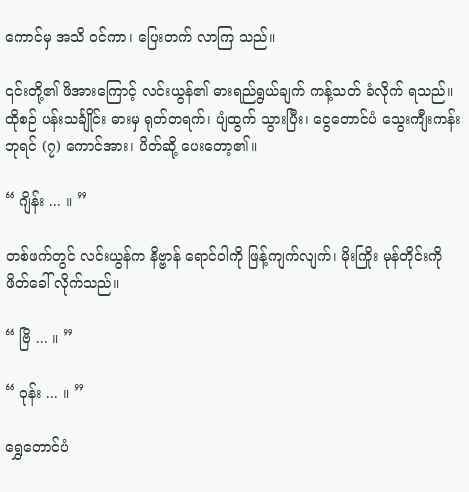ကောင်မှ အသိ ဝင်ကာ၊ ပြေးတက် လာကြ သည်။

၎င်းတို့၏ ဖိအားကြောင့် လင်းယွန်၏ ဓားရည်ရွယ်ချက် ကန့်သတ် ခံလိုက် ရသည်။ ထိုစဉ် ပန်းသင်္ချိုင်း ဓားမှ ရုတ်တရက်၊ ပျံထွက် သွားပြီး၊ ငွေတောင်ပံ သွေးကျီးကန်း ဘုရင် (၇) ကောင်အား၊ ပိတ်ဆို့ ပေးတော့၏။

“ ဂျိန်း ... ။ ”

တစ်ဖက်တွင် လင်းယွန်က နိဗ္ဗာန် ရောင်ဝါကို ဖြန့်ကျက်လျက်၊ မိုးကြိုး မုန်တိုင်းကို ဖိတ်ခေါ် လိုက်သည်။

“ ဗြိ ... ။ ”

“ ဝုန်း ... ။ ”

ရွှေတောင်ပံ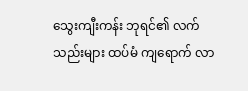သွေးကျီးကန်း ဘုရင်၏ လက်သည်းများ ထပ်မံ ကျရောက် လာ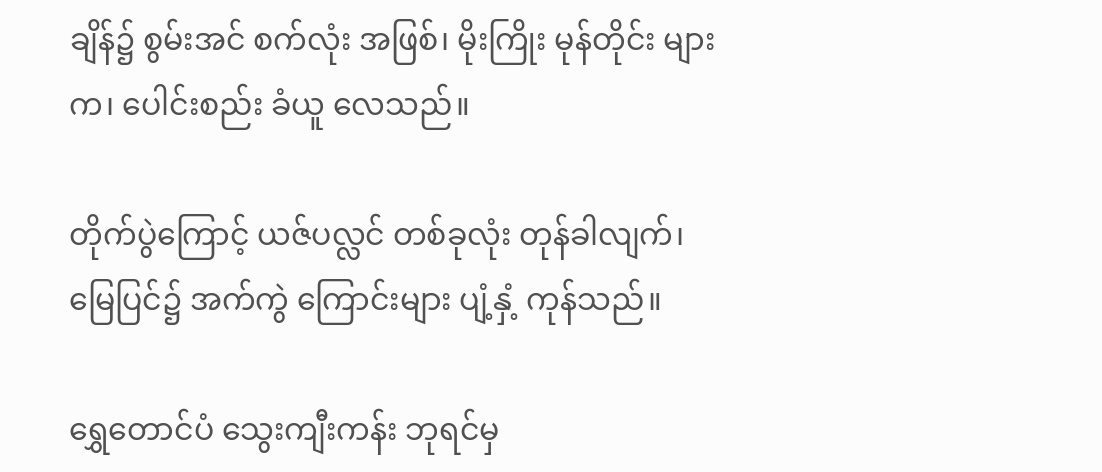ချိန်၌ စွမ်းအင် စက်လုံး အဖြစ်၊ မိုးကြိုး မုန်တိုင်း များက၊ ပေါင်းစည်း ခံယူ လေသည်။

တိုက်ပွဲကြောင့် ယဇ်ပလ္လင် တစ်ခုလုံး တုန်ခါလျက်၊ မြေပြင်၌ အက်ကွဲ ကြောင်းများ ပျံ့နှံ့ ကုန်သည်။

ရွှေတောင်ပံ သွေးကျီးကန်း ဘုရင်မှ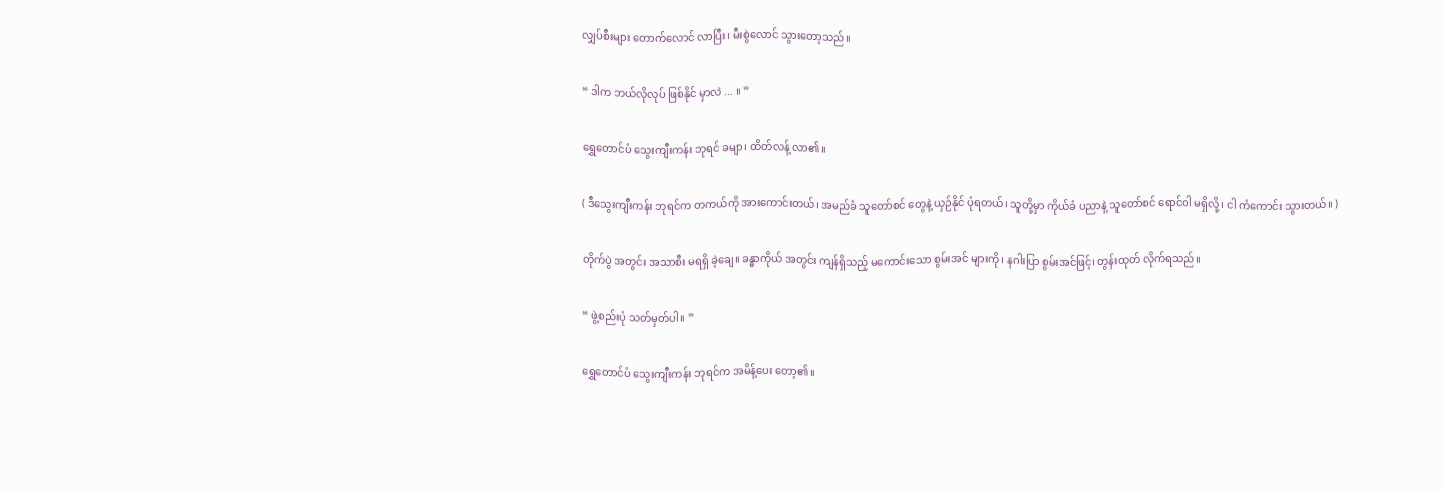လျှပ်စီးများ တောက်လောင် လာပြီး၊ မီးစွဲလောင် သွားတော့သည်။

“ ဒါက ဘယ်လိုလုပ် ဖြစ်နိုင် မှာလဲ ... ။ ”

ရွှေတောင်ပံ သွေးကျီးကန်း ဘုရင် ခမျာ၊ ထိတ်လန့် လာ၏။

( ဒီသွေးကျီးကန်း ဘုရင်က တကယ်ကို အားကောင်းတယ်၊ အမည်ခံ သူတော်စင် တွေနဲ့ ယှဉ်နိုင် ပုံရတယ်၊ သူတို့မှာ ကိုယ်ခံ ပညာနဲ့ သူတော်စင် ရောင်ဝါ မရှိလို့၊ ငါ ကံကောင်း သွားတယ်။ )

တိုက်ပွဲ အတွင်း အသာစီး မရရှိ ခဲ့ချေ။ ခန္ဓာကိုယ် အတွင်း ကျန်ရှိသည့် မကောင်းသော စွမ်းအင် များကို၊ နဂါးပြာ စွမ်းအင်ဖြင့်၊ တွန်းထုတ် လိုက်ရသည်။

“ ဖွဲ့စည်းပုံ သတ်မှတ်ပါ။ ”

ရွှေတောင်ပံ သွေးကျီးကန်း ဘုရင်က အမိန့်ပေး တော့၏။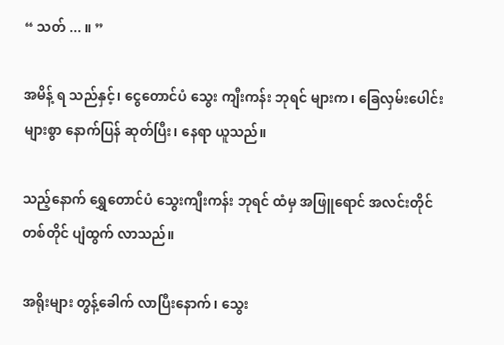“ သတ် ... ။ ”

အမိန့် ရ သည်နှင့်၊ ငွေတောင်ပံ သွေး ကျီးကန်း ဘုရင် များက၊ ခြေလှမ်းပေါင်း များစွာ နောက်ပြန် ဆုတ်ပြီး၊ နေရာ ယူသည်။

သည့်နောက် ရွှေတောင်ပံ သွေးကျီးကန်း ဘုရင် ထံမှ အဖြူရောင် အလင်းတိုင် တစ်တိုင် ပျံထွက် လာသည်။

အရိုးများ တွန့်ခေါက် လာပြီးနောက်၊ သွေး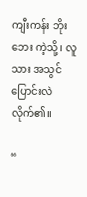ကျီးကန်း ဘိုးဘေး ကဲ့သို့၊ လူသား အသွင် ပြောင်းလဲ လိုက်၏။

“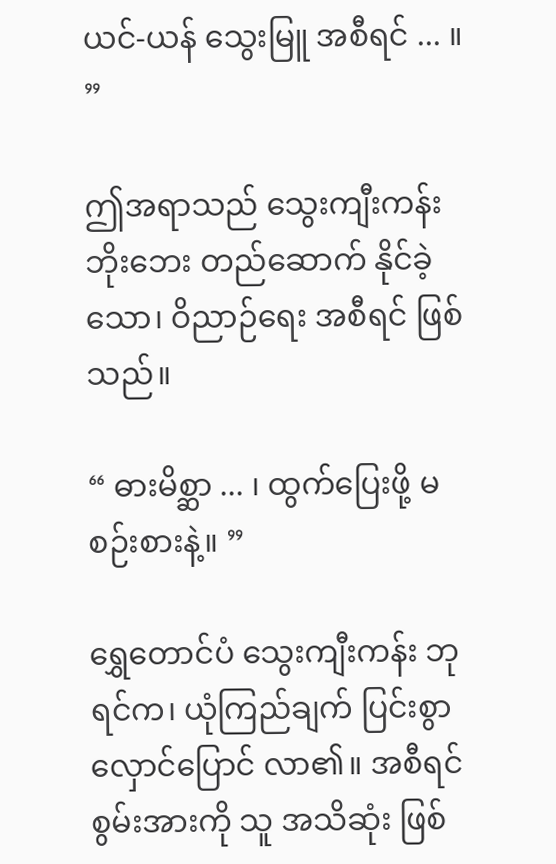ယင်-ယန် သွေးမြူ အစီရင် ... ။ ”

ဤအရာသည် သွေးကျီးကန်း ဘိုးဘေး တည်ဆောက် နိုင်ခဲ့သော၊ ဝိညာဉ်ရေး အစီရင် ဖြစ်သည်။

“ ဓားမိစ္ဆာ ... ၊ ထွက်ပြေးဖို့ မစဉ်းစားနဲ့။ ”

ရွှေတောင်ပံ သွေးကျီးကန်း ဘုရင်က၊ ယုံကြည်ချက် ပြင်းစွာ လှောင်ပြောင် လာ၏။ အစီရင် စွမ်းအားကို သူ အသိဆုံး ဖြစ်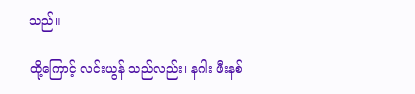သည်။

ထို့ကြောင့် လင်းယွန် သည်လည်း၊ နဂါး ဖီးနစ်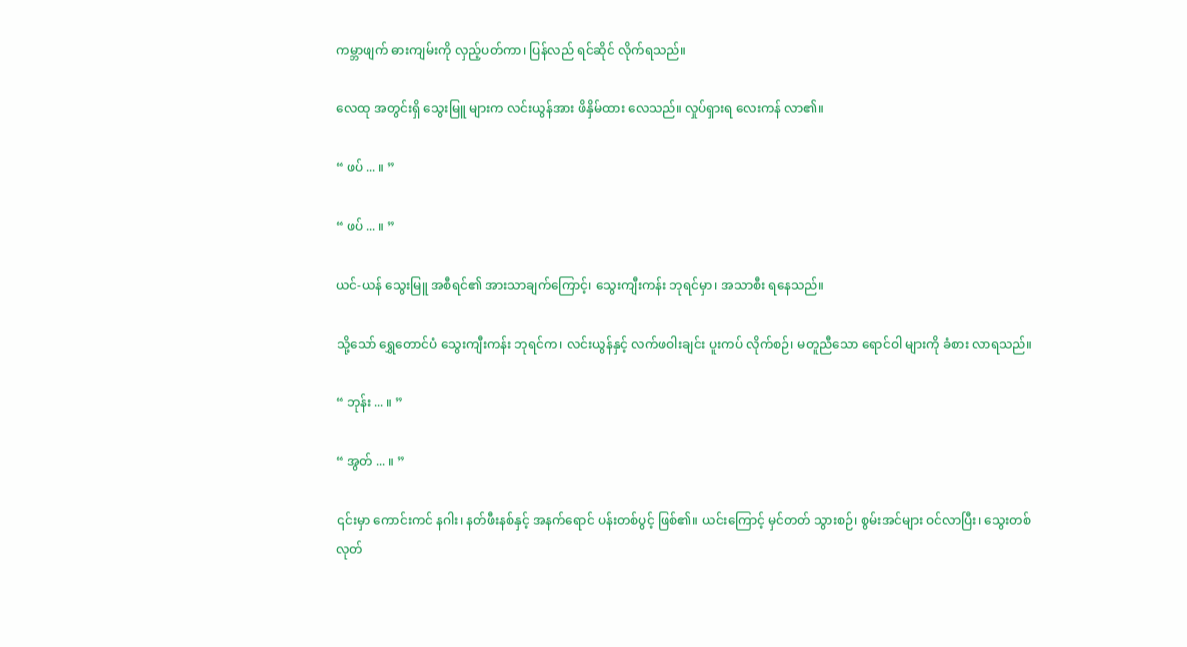ကမ္ဘာဖျက် ဓားကျမ်းကို လှည့်ပတ်ကာ၊ ပြန်လည် ရင်ဆိုင် လိုက်ရသည်။

လေထု အတွင်းရှိ သွေးမြူ များက လင်းယွန်အား ဖိနှိမ်ထား လေသည်။ လှုပ်ရှားရ လေးကန် လာ၏။

“ ဖပ် ... ။ ”

“ ဖပ် ... ။ ”

ယင်-ယန် သွေးမြူ အစီရင်၏ အားသာချက်ကြောင့်၊ သွေးကျီးကန်း ဘုရင်မှာ၊ အသာစီး ရနေသည်။

သို့သော် ရွှေတောင်ပံ သွေးကျီးကန်း ဘုရင်က၊ လင်းယွန်နှင့် လက်ဖဝါးချင်း ပူးကပ် လိုက်စဉ်၊ မတူညီသော ရောင်ဝါ များကို ခံစား လာရသည်။

“ ဘုန်း ... ။ ”

“ အွတ် ... ။ ”

၎င်းမှာ ကောင်းကင် နဂါး၊ နတ်ဖီးနစ်နှင့် အနက်ရောင် ပန်းတစ်ပွင့် ဖြစ်၏။ ယင်းကြောင့် မှင်တတ် သွားစဉ်၊ စွမ်းအင်များ ဝင်လာပြီး၊ သွေးတစ်လုတ်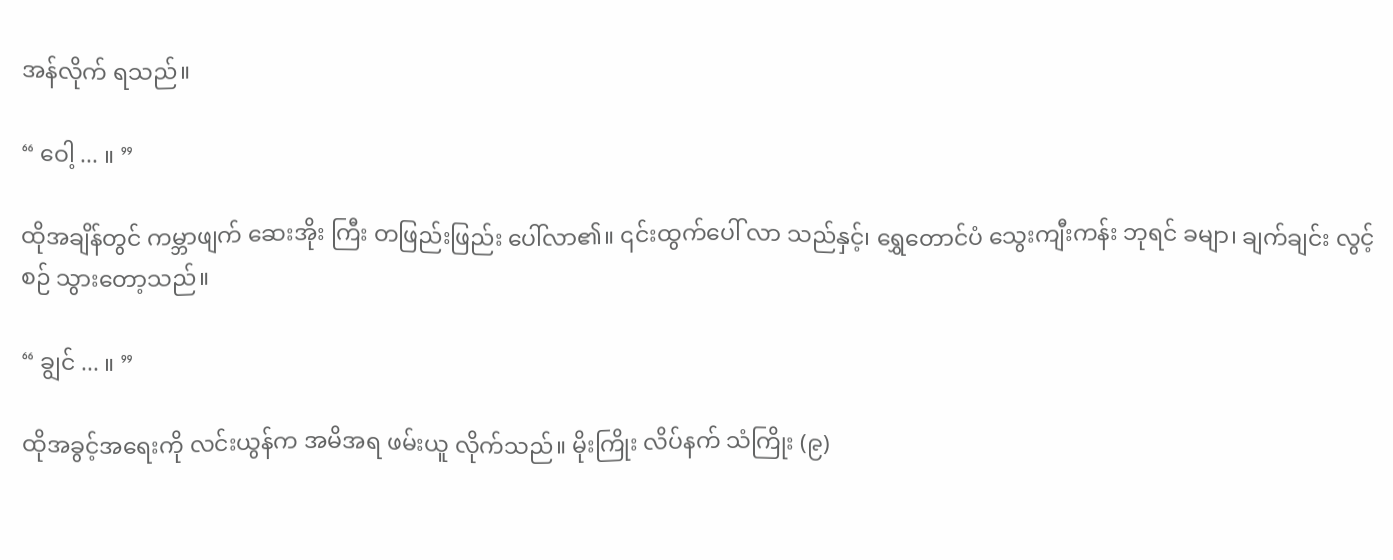အန်လိုက် ရသည်။

“ ဝေါ့ ... ။ ”

ထိုအချိန်တွင် ကမ္ဘာဖျက် ဆေးအိုး ကြီး တဖြည်းဖြည်း ပေါ်လာ၏။ ၎င်းထွက်ပေါ် လာ သည်နှင့်၊ ရွှေတောင်ပံ သွေးကျီးကန်း ဘုရင် ခမျာ၊ ချက်ချင်း လွင့်စဉ် သွားတော့သည်။

“ ချွင် ... ။ ”

ထိုအခွင့်အရေးကို လင်းယွန်က အမိအရ ဖမ်းယူ လိုက်သည်။ မိုးကြိုး လိပ်နက် သံကြိုး (၉)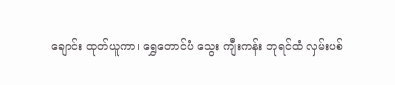ချောင်း ထုတ်ယူကာ၊ ရွှေတောင်ပံ သွေး ကျီးကန်း ဘုရင်ထံ လှမ်းပစ်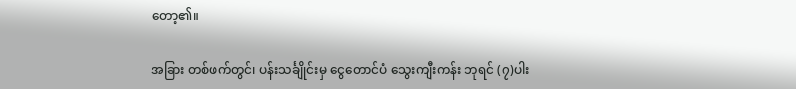တော့၏။

အခြား တစ်ဖက်တွင်၊ ပန်းသင်္ချိုင်းမှ ငွေတောင်ပံ သွေးကျီးကန်း ဘုရင် (၇)ပါး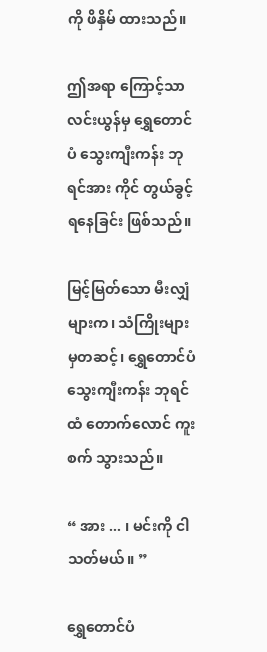ကို ဖိနှိမ် ထားသည်။

ဤအရာ ကြောင့်သာ လင်းယွန်မှ ရွှေတောင်ပံ သွေးကျီးကန်း ဘုရင်အား ကိုင် တွယ်ခွင့် ရနေခြင်း ဖြစ်သည်။

မြင့်မြတ်သော မီးလျှံများက၊ သံကြိုးများ မှတဆင့်၊ ရွှေတောင်ပံ သွေးကျီးကန်း ဘုရင်ထံ တောက်လောင် ကူးစက် သွားသည်။

“ အား ... ၊ မင်းကို ငါသတ်မယ်။ ”

ရွှေတောင်ပံ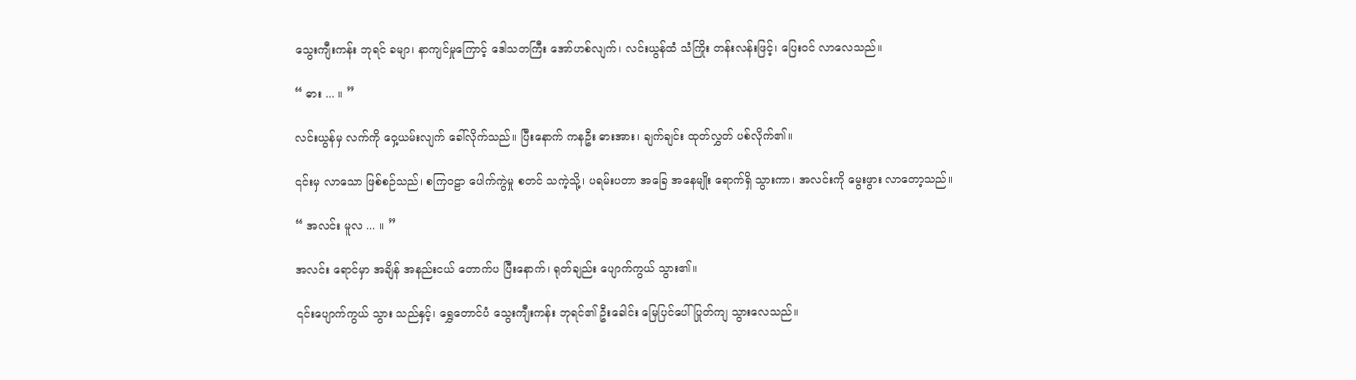သွေးကျီးကန်း ဘုရင် ခမျာ၊ နာကျင်မှုကြောင့် ဒေါသတကြီး အော်ဟစ်လျက်၊ လင်းယွန်ထံ သံကြိုး တန်းလန်းဖြင့်၊ ပြေးဝင် လာလေသည်။

“ ဓား ... ။ ”

လင်းယွန်မှ လက်ကို ဝှေ့ယမ်းလျက် ခေါ်လိုက်သည်။ ပြီးနောက် ကနဦး ဓားအား၊ ချက်ချင်း ထုတ်လွှတ် ပစ်လိုက်၏။

၎င်းမှ လာသော ဖြစ်စဉ်သည်၊ စကြဝဠာ ပေါက်ကွဲမှု စတင် သကဲ့သို့၊ ပရမ်းပတာ အခြေ အနေမျိုး ရောက်ရှိ သွားကာ၊ အလင်းကို မွေးဖွား လာတော့သည်။

“ အလင်း မူလ ... ။ ”

အလင်း ရောင်မှာ အချိန် အနည်းငယ် တောက်ပ ပြီးနောက်၊ ရုတ်ချည်း ပျောက်ကွယ် သွား၏။

၎င်းပျောက်ကွယ် သွား သည်နှင့်၊ ရွှေတောင်ပံ သွေးကျီးကန်း ဘုရင်၏ ဦးခေါင်း မြေပြင်ပေါ် ပြုတ်ကျ သွားလေသည်။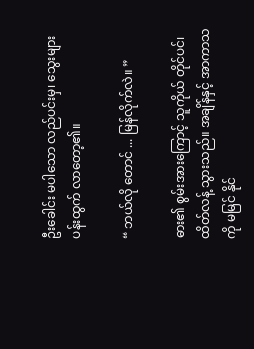ဦးခေါင်း မပါသော လည်ပင်းမှ၊ သွေးများ ပန်းထွက် လာတော့၏။

“ ဘယ်လို တောင် ... မြန်လိုက်လဲ။ ”

ဓား၏ စွမ်းအားကြောင့် သူကိုယ် တိုင်ပင်၊ ထိတ်လန့် သွားသည်။ အချိန်နှင့် အာကာသကို မမြင် နိုင်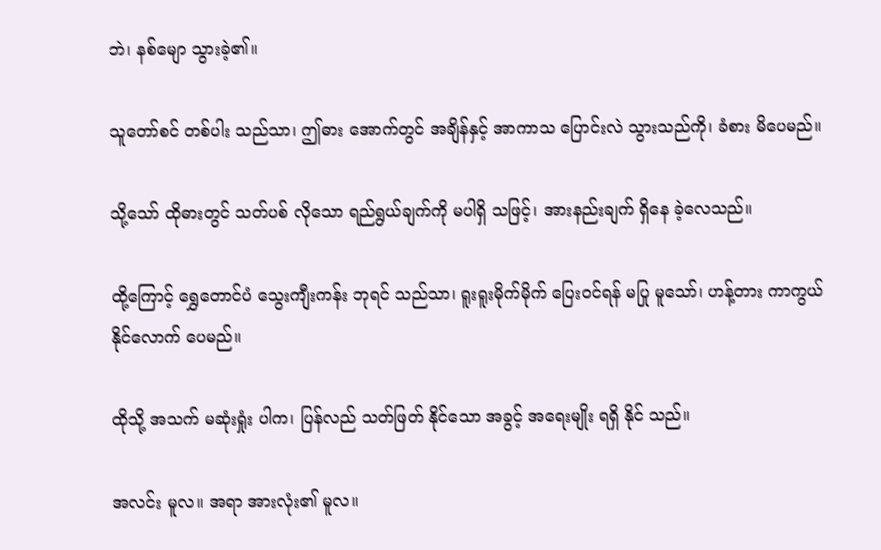ဘဲ၊ နစ်မျော သွားခဲ့၏။

သူတော်စင် တစ်ပါး သည်သာ၊ ဤဓား အောက်တွင် အချိန်နှင့် အာကာသ ပြောင်းလဲ သွားသည်ကို၊ ခံစား မိပေမည်။

သို့သော် ထိုဓားတွင် သတ်ပစ် လိုသော ရည်ရွယ်ချက်ကို မပါရှိ သဖြင့်၊ အားနည်းချက် ရှိနေ ခဲ့လေသည်။

ထို့ကြောင့် ရွှေတောင်ပံ သွေးကျီးကန်း ဘုရင် သည်သာ၊ ရူးရူးမိုက်မိုက် ပြေးဝင်ရန် မပြု မူသော်၊ ဟန့်တား ကာကွယ် နိုင်လောက် ပေမည်။

ထိုသို့ အသက် မဆုံးရှုံး ပါက၊ ပြန်လည် သတ်ဖြတ် နိုင်သော အခွင့် အရေးမျိုး ရရှိ နိုင် သည်။

အလင်း မူလ။ အရာ အားလုံး၏ မူလ။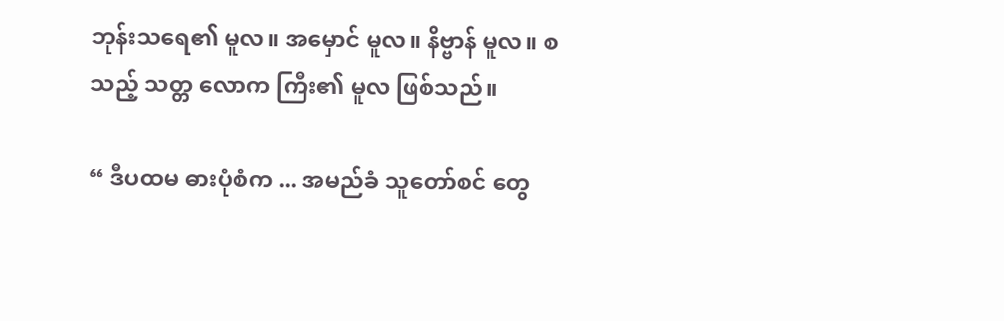ဘုန်းသရေ၏ မူလ။ အမှောင် မူလ။ နိဗ္ဗာန် မူလ။ စသည့် သတ္တ လောက ကြီး၏ မူလ ဖြစ်သည်။

“ ဒီပထမ ဓားပုံစံက ... အမည်ခံ သူတော်စင် တွေ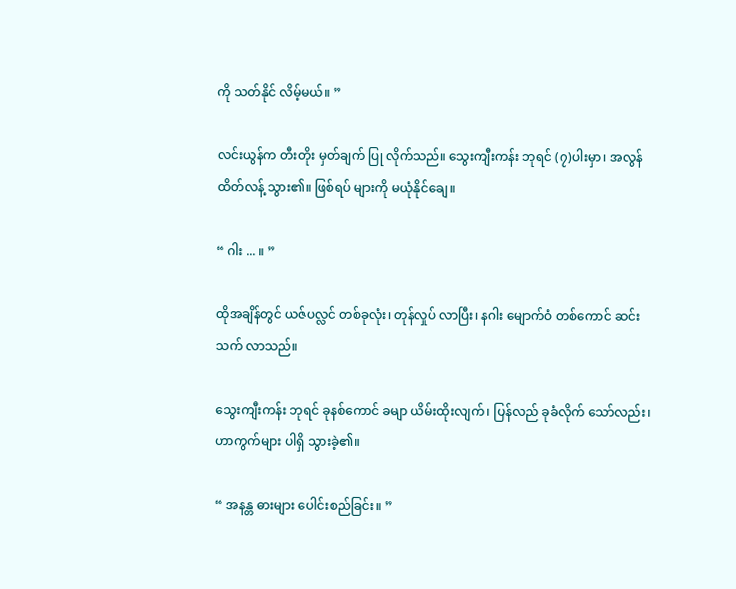ကို သတ်နိုင် လိမ့်မယ်။ ”

လင်းယွန်က တီးတိုး မှတ်ချက် ပြု လိုက်သည်။ သွေးကျီးကန်း ဘုရင် (၇)ပါးမှာ၊ အလွန် ထိတ်လန့် သွား၏။ ဖြစ်ရပ် များကို မယုံနိုင်ချေ။

“ ဂါး ... ။ ”

ထိုအချိန်တွင် ယဇ်ပလ္လင် တစ်ခုလုံး၊ တုန်လှုပ် လာပြီး၊ နဂါး မျောက်ဝံ တစ်ကောင် ဆင်းသက် လာသည်။

သွေးကျီးကန်း ဘုရင် ခုနစ်ကောင် ခမျာ ယိမ်းထိုးလျက်၊ ပြန်လည် ခုခံလိုက် သော်လည်း၊ ဟာကွက်များ ပါရှိ သွားခဲ့၏။

“ အနန္တ ဓားများ ပေါင်းစည်ခြင်း။ ”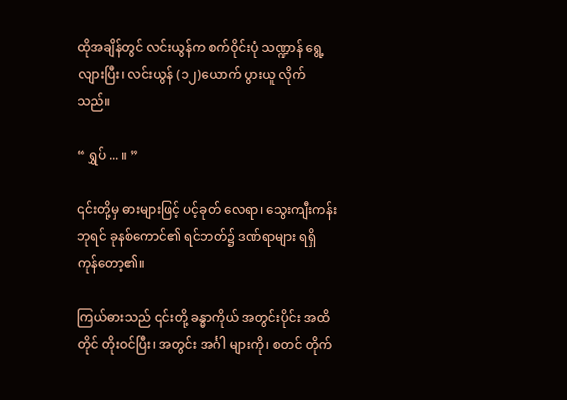ထိုအချိန်တွင် လင်းယွန်က စက်ဝိုင်းပုံ သဏ္ဍာန် ရွေ့လျားပြီး၊ လင်းယွန် (၁၂)ယောက် ပွားယူ လိုက်သည်။

“ ရွှပ် ... ။ ”

၎င်းတို့မှ ဓားများဖြင့် ပင့်ခုတ် လေရာ၊ သွေးကျီးကန်း ဘုရင် ခုနစ်ကောင်၏ ရင်ဘတ်၌ ဒဏ်ရာများ ရရှိ ကုန်တော့၏။

ကြယ်ဓားသည် ၎င်းတို့ ခန္ဓာကိုယ် အတွင်းပိုင်း အထိတိုင် တိုးဝင်ပြီး၊ အတွင်း အင်္ဂါ များကို၊ စတင် တိုက်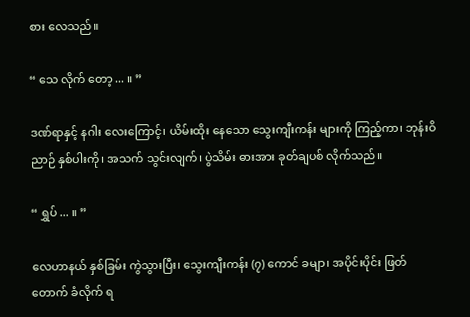စား လေသည်။

“ သေ လိုက် တော့ ... ။ ”

ဒဏ်ရာနှင့် နဂါး လေးကြောင့်၊ ယိမ်းထိုး နေသော သွေးကျီးကန်း များကို ကြည့်ကာ၊ ဘုန်းဝိညာဉ် နှစ်ပါးကို၊ အသက် သွင်းလျက်၊ ပွဲသိမ်း ဓားအား ခုတ်ချပစ် လိုက်သည်။

“ ရွှပ် ... ။ ”

လေဟာနယ် နှစ်ခြမ်း ကွဲသွားပြီး၊ သွေးကျီးကန်း (၇) ကောင် ခမျာ၊ အပိုင်းပိုင်း ဖြတ်တောက် ခံလိုက် ရ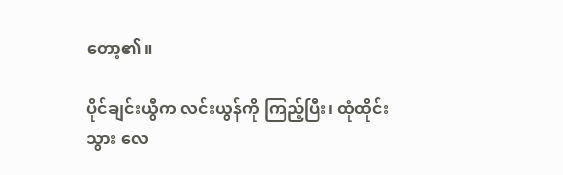တော့၏။

ပိုင်ချင်းယွီက လင်းယွန်ကို ကြည့်ပြီး၊ ထုံထိုင်း သွား လေ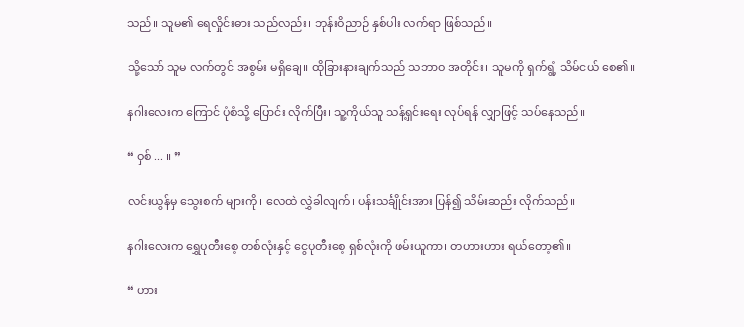သည်။ သူမ၏ ရေလှိုင်းဓား သည်လည်း၊ ဘုန်းဝိညာဉ် နှစ်ပါး လက်ရာ ဖြစ်သည်။

သို့သော် သူမ လက်တွင် အစွမ်း မရှိချေ။ ထိုခြားနားချက်သည် သဘာဝ အတိုင်း၊ သူမကို ရှက်ရွံ့ သိမ်ငယ် စေ၏။

နဂါးလေးက ကြောင် ပုံစံသို့ ပြောင်း လိုက်ပြီး၊ သူ့ကိုယ်သူ သန့်ရှင်းရေး လုပ်ရန် လျှာဖြင့် သပ်နေသည်။

“ ဝှစ် ... ။ ”

လင်းယွန်မှ သွေးစက် များကို၊ လေထဲ လွှဲခါလျက်၊ ပန်းသင်္ချိုင်းအား ပြန်၍ သိမ်းဆည်း လိုက်သည်။

နဂါးလေးက ရွှေပုတီးစေ့ တစ်လုံးနှင့် ငွေပုတီးစေ့ ရှစ်လုံးကို ဖမ်းယူကာ၊ တဟားဟား ရယ်တော့၏။

“ ဟား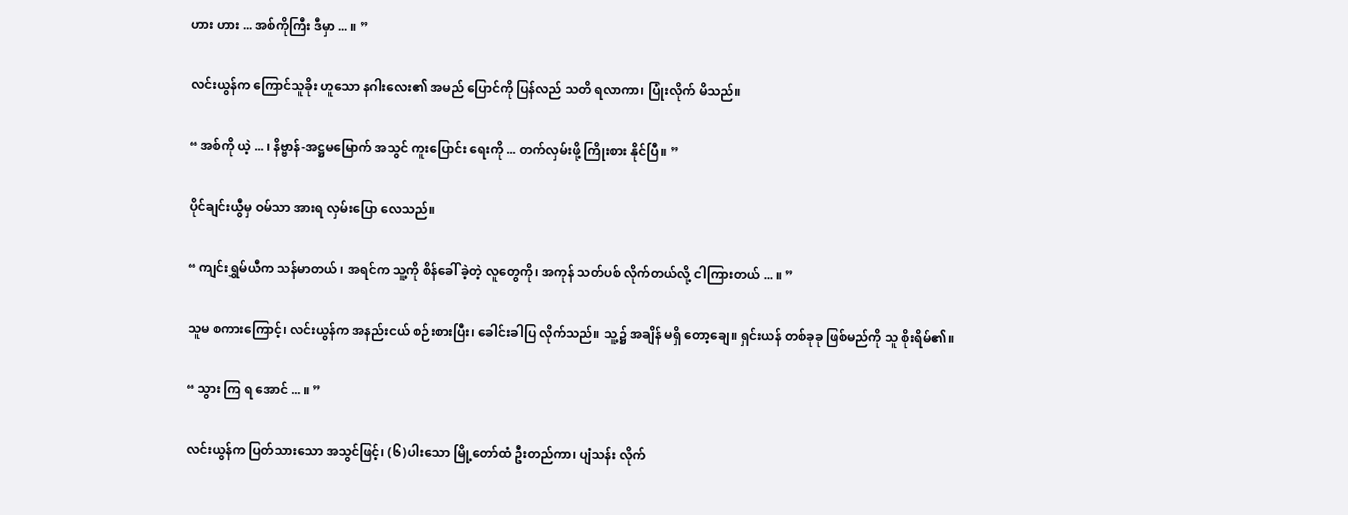ဟား ဟား ... အစ်ကိုကြီး ဒီမှာ ... ။ ”

လင်းယွန်က ကြောင်သူခိုး ဟူသော နဂါးလေး၏ အမည် ပြောင်ကို ပြန်လည် သတိ ရလာကာ၊ ပြုံးလိုက် မိသည်။

“ အစ်ကို ယဲ့ ... ၊ နိဗ္ဗာန်-အဋ္ဌမမြောက် အသွင် ကူးပြောင်း ရေးကို ... တက်လှမ်းဖို့ ကြိုးစား နိုင်ပြီ။ ”

ပိုင်ချင်းယွီမှ ဝမ်သာ အားရ လှမ်းပြော လေသည်။

“ ကျင်းရွှမ်ယီက သန်မာတယ် ၊ အရင်က သူ့ကို စိန်ခေါ် ခဲ့တဲ့ လူတွေကို၊ အကုန် သတ်ပစ် လိုက်တယ်လို့ ငါကြားတယ် ... ။ ”

သူမ စကားကြောင့်၊ လင်းယွန်က အနည်းငယ် စဉ်းစားပြီး၊ ခေါင်းခါပြ လိုက်သည်။ သူ့၌ အချိန် မရှိ တော့ချေ။ ရှင်းယန် တစ်ခုခု ဖြစ်မည်ကို သူ စိုးရိမ်၏။

“ သွား ကြ ရ အောင် ... ။ ”

လင်းယွန်က ပြတ်သားသော အသွင်ဖြင့်၊ (၆)ပါးသော မြို့တော်ထံ ဦးတည်ကာ၊ ပျံသန်း လိုက်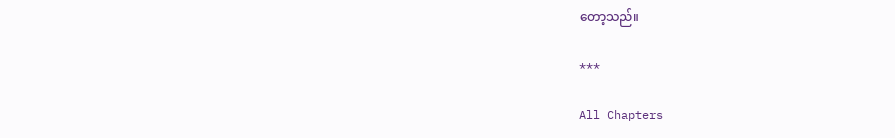တော့သည်။

***

All Chapters